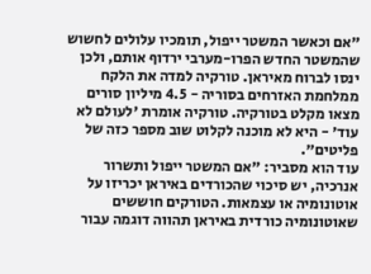"אם וכאשר המשטר ייפול, תומכיו עלולים לחשוש שהמשטר החדש הפרו-מערבי ירדוף אותם, ולכן ינסו לברוח מאיראן. טורקיה למדה את הלקח ממלחמת האזרחים בסוריה - 4.5 מיליון סורים מצאו מקלט בטורקיה. טורקיה אומרת 'לעולם לא עוד' - היא לא מוכנה לקלוט שוב מספר כזה של פליטים".
עוד הוא מסביר: "אם המשטר ייפול ותשרור אנרכיה, יש סיכוי שהכורדים באיראן יכריזו על אוטונומיה או עצמאות. הטורקים חוששים שאוטונומיה כורדית באיראן תהווה דוגמה עבור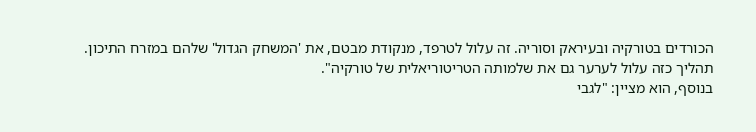הכורדים בטורקיה ובעיראק וסוריה. זה עלול לטרפד, מנקודת מבטם, את 'המשחק הגדול' שלהם במזרח התיכון. תהליך כזה עלול לערער גם את שלמותה הטריטוריאלית של טורקיה".
בנוסף, הוא מציין: "לגבי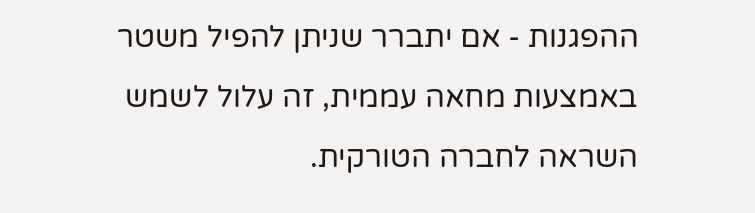ההפגנות - אם יתברר שניתן להפיל משטר באמצעות מחאה עממית, זה עלול לשמש השראה לחברה הטורקית.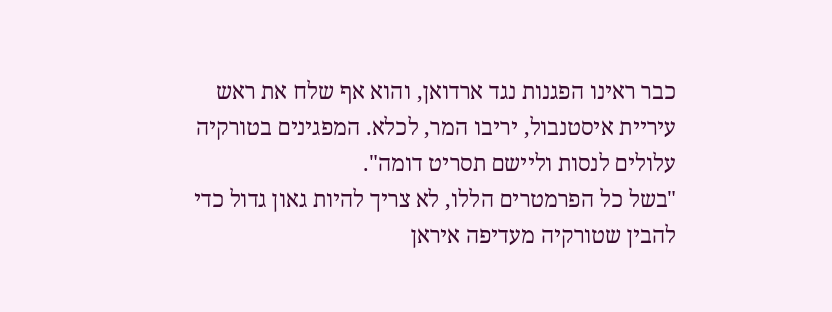כבר ראינו הפגנות נגד ארדואן, והוא אף שלח את ראש עיריית איסטנבול, יריבו המר, לכלא. המפגינים בטורקיה עלולים לנסות וליישם תסריט דומה".
"בשל כל הפרמטרים הללו, לא צריך להיות גאון גדול כדי להבין שטורקיה מעדיפה איראן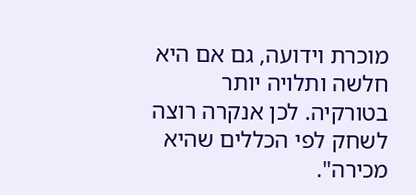מוכרת וידועה, גם אם היא חלשה ותלויה יותר בטורקיה. לכן אנקרה רוצה לשחק לפי הכללים שהיא מכירה".